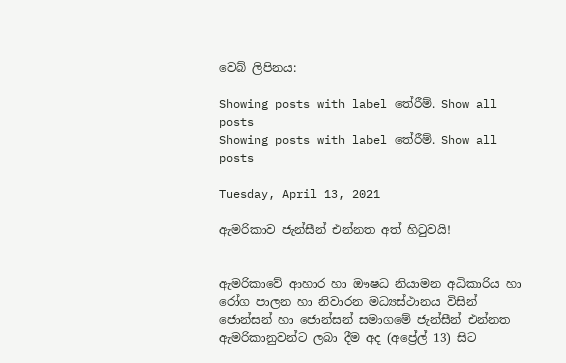වෙබ් ලිපිනය:

Showing posts with label තේරීම්. Show all posts
Showing posts with label තේරීම්. Show all posts

Tuesday, April 13, 2021

ඇමරිකාව ජැන්සීන් එන්නත අත් හිටුවයි!


ඇමරිකාවේ ආහාර හා ඖෂධ නියාමන අධිකාරිය හා රෝග පාලන හා නිවාරන මධ්‍යස්ථානය විසින් ජොන්සන් හා ජොන්සන් සමාගමේ ජැන්සීන් එන්නත ඇමරිකානුවන්ට ලබා දීම අද (අප්‍රේල් 13) සිට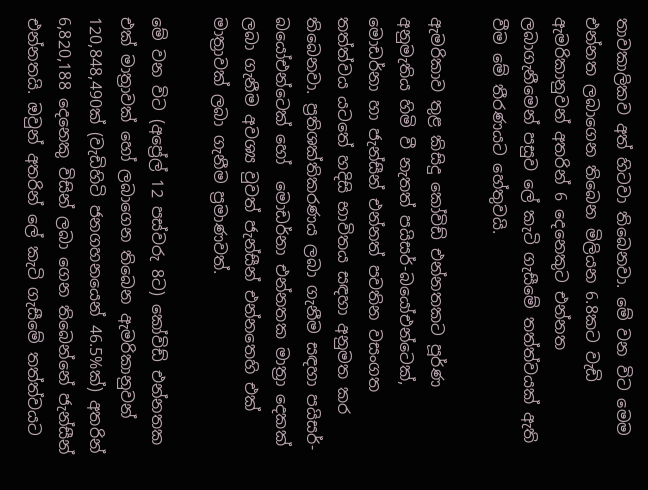තාවකාලිකව අත් හිටවා තිබෙනවා. මේ වන විට මෙම එන්නත ලබාගෙන තිබෙන මිලියන 6.8කට වැඩි ඇමරිකානුවන් අතරින් 6 දෙනෙකුට එන්නත ලබාගැනීමෙන් පසුව ලේ කැටි ගැසීමේ තත්ත්වයක් ඇති වීම මේ තීරණයට හේතුවයි.

ඇමරිකාව තුළ කිසිදු කෝවිඩ් එන්නතකට පූර්ණ අනුමැතිය හිමි වී නැතත් පයිසර්-බයෝඑන්ටෙක්, මොඩර්නා හා ජැන්සීන් එන්නත් පවතින වසංගත තත්ත්වය යටතේ හදිසි භාවිතය සඳහා අනුමත කර තිබෙනවා. ප්‍රතිශක්තිකරණය ලබා ගැනීම සඳහා පයිසර්-බයෝඑන්ටෙක් හෝ  මොඩර්නා එන්නතක මාත්‍රා දෙකක් ලබා ගැනීම අවශ්‍ය වුවත් ජැන්සීන් එන්නතෙහි එක් මාත්‍රාවක් ලබා ගැනීම ප්‍රමාණවත්.

මේ වන විට (අප්‍රේල් 12 පස්වරු 8ට) කෝවිඩ් එන්නතක එක් මාත්‍රාවක් හෝ ලබාගෙන තිබෙන ඇමරිකානුවන් 120,848,490ක් (වැඩිහිටි ජනගහනයෙන් 46.5%ක්) අතරින් 6,820,188 දෙනෙකු විසින් ලබා ගෙන තිබෙන්නේ ජැන්සීන් එන්නතයි. ඔවුන් අතරින් ලේ කැටි ගැසීමේ තත්ත්වයට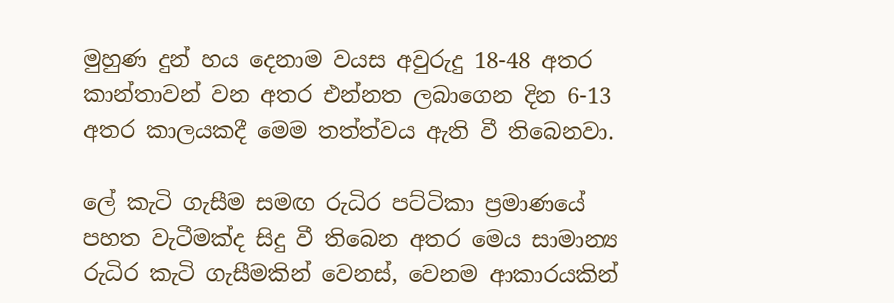මුහුණ දුන් හය දෙනාම වයස අවුරුදු 18-48 අතර කාන්තාවන් වන අතර එන්නත ලබාගෙන දින 6-13 අතර කාලයකදී මෙම තත්ත්වය ඇති වී තිබෙනවා.

ලේ කැටි ගැසීම සමඟ රුධිර පට්ටිකා ප්‍රමාණයේ පහත වැටීමක්ද සිදු වී තිබෙන අතර මෙය සාමාන්‍ය රුධිර කැටි ගැසීමකින් වෙනස්, වෙනම ආකාරයකින්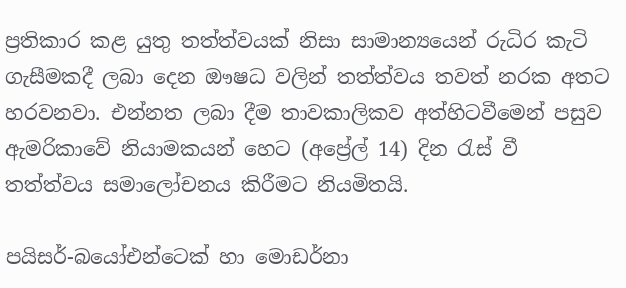ප්‍රතිකාර කළ යුතු තත්ත්වයක් නිසා සාමාන්‍යයෙන් රුධිර කැටි ගැසීමකදී ලබා දෙන ඖෂධ වලින් තත්ත්වය තවත් නරක අතට හරවනවා. එන්නත ලබා දීම තාවකාලිකව අත්හිටවීමෙන් පසුව ඇමරිකාවේ නියාමකයන් හෙට (අප්‍රේල් 14) දින රැස් වී තත්ත්වය සමාලෝචනය කිරීමට නියමිතයි.

පයිසර්-බයෝඑන්ටෙක් හා මොඩර්නා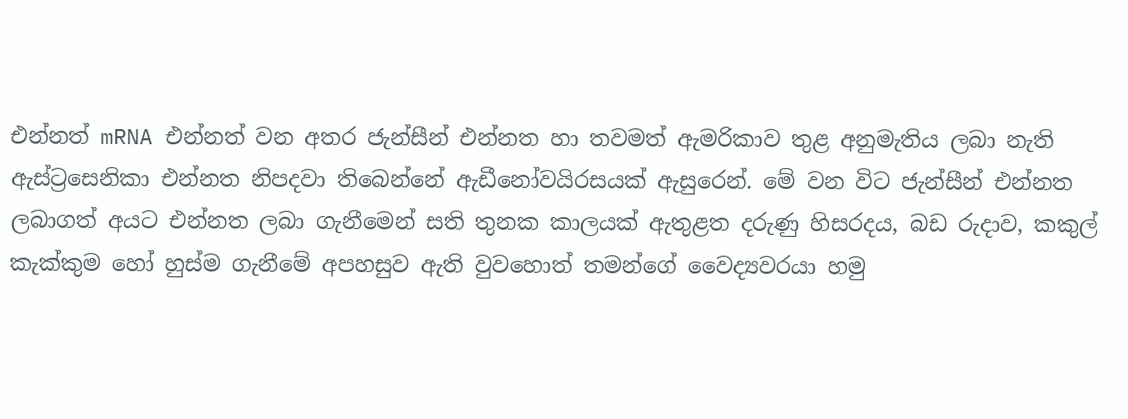එන්නත් mRNA එන්නත් වන අතර ජැන්සීන් එන්නත හා තවමත් ඇමරිකාව තුළ අනුමැතිය ලබා නැති ඇස්ට්‍රසෙනිකා එන්නත නිපදවා තිබෙන්නේ ඇඩීනෝවයිරසයක් ඇසුරෙන්. මේ වන විට ජැන්සීන් එන්නත ලබාගත් අයට එන්නත ලබා ගැනීමෙන් සති තුනක කාලයක් ඇතුළත දරුණු හිසරදය, බඩ රුදාව, කකුල් කැක්කුම හෝ හුස්ම ගැනීමේ අපහසුව ඇති වුවහොත් තමන්ගේ වෛද්‍යවරයා හමු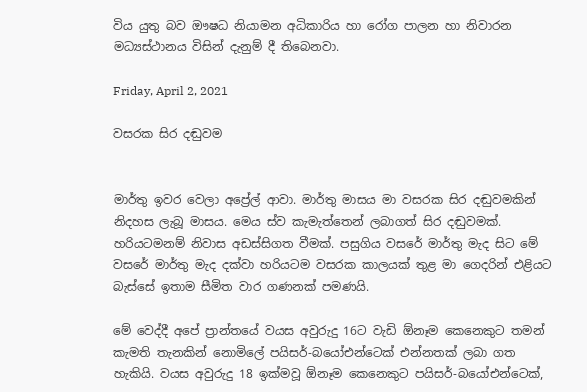විය යුතු බව ඖෂධ නියාමන අධිකාරිය හා රෝග පාලන හා නිවාරන මධ්‍යස්ථානය විසින් දැනුම් දී තිබෙනවා.

Friday, April 2, 2021

වසරක සිර දඬුවම


මාර්තු ඉවර වෙලා අප්‍රේල් ආවා. මාර්තු මාසය මා වසරක සිර දඬුවමකින් නිදහස ලැබූ මාසය. මෙය ස්ව කැමැත්තෙන් ලබාගත් සිර දඬුවමක්. හරියටමනම් නිවාස අඩස්සිගත වීමක්. පසුගිය වසරේ මාර්තු මැද සිට මේ වසරේ මාර්තු මැද දක්වා හරියටම වසරක කාලයක් තුළ මා ගෙදරින් එළියට බැස්සේ ඉතාම සීමිත වාර ගණනක් පමණයි.

මේ වෙද්දී අපේ ප්‍රාන්තයේ වයස අවුරුදු 16ට වැඩි ඕනෑම කෙනෙකුට තමන් කැමති තැනකින් නොමිලේ පයිසර්-බයෝඑන්ටෙක් එන්නතක් ලබා ගත හැකියි. වයස අවුරුදු 18 ඉක්මවූ ඕනෑම කෙනෙකුට පයිසර්-බයෝඑන්ටෙක්,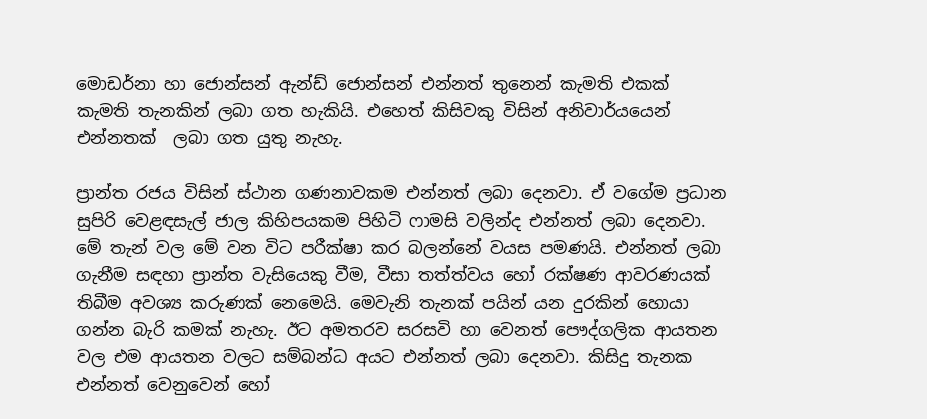මොඩර්නා හා ජොන්සන් ඇන්ඩ් ජොන්සන් එන්නත් තුනෙන් කැමති එකක් කැමති තැනකින් ලබා ගත හැකියි. එහෙත් කිසිවකු විසින් අනිවාර්යයෙන් එන්නතක්  ලබා ගත යුතු නැහැ.

ප්‍රාන්ත රජය විසින් ස්ථාන ගණනාවකම එන්නත් ලබා දෙනවා. ඒ වගේම ප්‍රධාන සුපිරි වෙළඳසැල් ජාල කිහිපයකම පිහිටි ෆාමසි වලින්ද එන්නත් ලබා දෙනවා. මේ තැන් වල මේ වන විට පරීක්ෂා කර බලන්නේ වයස පමණයි. එන්නත් ලබා ගැනීම සඳහා ප්‍රාන්ත වැසියෙකු වීම, වීසා තත්ත්වය හෝ රක්ෂණ ආවරණයක් තිබීම අවශ්‍ය කරුණක් නෙමෙයි. මෙවැනි තැනක් පයින් යන දුරකින් හොයා ගන්න බැරි කමක් නැහැ. ඊට අමතරව සරසවි හා වෙනත් පෞද්ගලික ආයතන වල එම ආයතන වලට සම්බන්ධ අයට එන්නත් ලබා දෙනවා. කිසිදු තැනක එන්නත් වෙනුවෙන් හෝ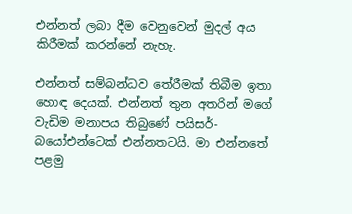එන්නත් ලබා දීම වෙනුවෙන් මුදල් අය කිරීමක් කරන්නේ නැහැ.

එන්නත් සම්බන්ධව තේරීමක් තිබීම ඉතා හොඳ දෙයක්. එන්නත් තුන අතරින් මගේ වැඩිම මනාපය තිබුණේ පයිසර්-බයෝඑන්ටෙක් එන්නතටයි. මා එන්නතේ පළමු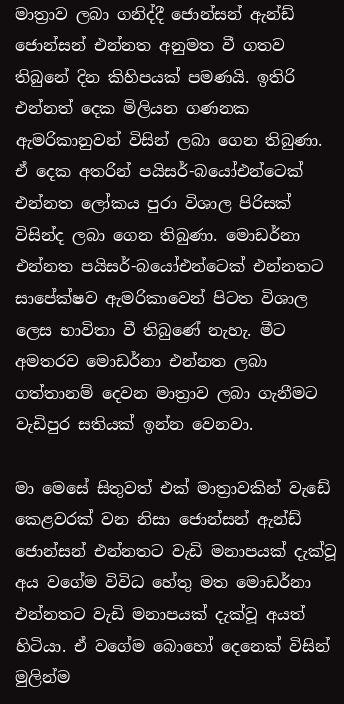මාත්‍රාව ලබා ගනිද්දී ජොන්සන් ඇන්ඩ් ජොන්සන් එන්නත අනුමත වී ගතව තිබුනේ දින කිහිපයක් පමණයි. ඉතිරි එන්නත් දෙක මිලියන ගණනක ඇමරිකානුවන් විසින් ලබා ගෙන තිබුණා. ඒ දෙක අතරින් පයිසර්-බයෝඑන්ටෙක් එන්නත ලෝකය පුරා විශාල පිරිසක් විසින්ද ලබා ගෙන තිබුණා. මොඩර්නා එන්නත පයිසර්-බයෝඑන්ටෙක් එන්නතට සාපේක්ෂව ඇමරිකාවෙන් පිටත විශාල ලෙස භාවිතා වී තිබුණේ නැහැ. මීට අමතරව මොඩර්නා එන්නත ලබා ගත්තානම් දෙවන මාත්‍රාව ලබා ගැනීමට වැඩිපුර සතියක් ඉන්න වෙනවා.

මා මෙසේ සිතුවත් එක් මාත්‍රාවකින් වැඩේ කෙළවරක් වන නිසා ජොන්සන් ඇන්ඩ් ජොන්සන් එන්නතට වැඩි මනාපයක් දැක්වූ අය වගේම විවිධ හේතු මත මොඩර්නා එන්නතට වැඩි මනාපයක් දැක්වූ අයත් හිටියා. ඒ වගේම බොහෝ දෙනෙක් විසින් මුලින්ම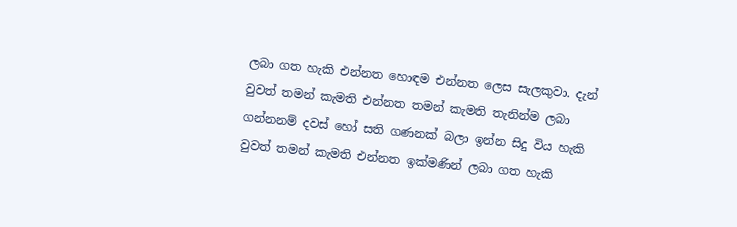ලබා ගත හැකි එන්නත හොඳම එන්නත ලෙස සැලකුවා. දැන් වුවත් තමන් කැමති එන්නත තමන් කැමති තැනින්ම ලබා ගන්නනම් දවස් හෝ සති ගණනක් බලා ඉන්න සිදු විය හැකි වුවත් තමන් කැමති එන්නත ඉක්මණින් ලබා ගත හැකි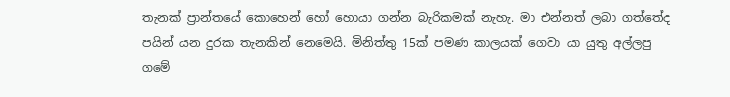තැනක් ප්‍රාන්තයේ කොහෙන් හෝ හොයා ගන්න බැරිකමක් නැහැ. මා එන්නත් ලබා ගත්තේද පයින් යන දුරක තැනකින් නෙමෙයි. මිනිත්තු 15ක් පමණ කාලයක් ගෙවා යා යුතු අල්ලපු ගමේ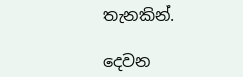තැනකින්.

දෙවන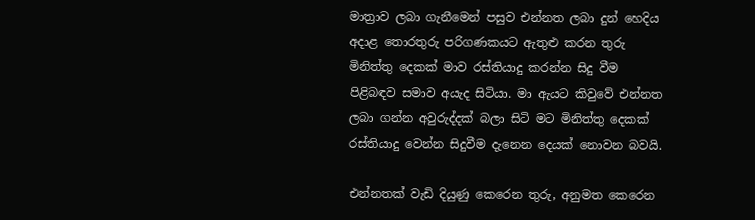මාත්‍රාව ලබා ගැනීමෙන් පසුව එන්නත ලබා දුන් හෙදිය අදාළ තොරතුරු පරිගණකයට ඇතුළු කරන තුරු මිනිත්තු දෙකක් මාව රස්තියාදු කරන්න සිදු වීම පිළිබඳව සමාව අයැද සිටියා. මා ඇයට කිවුවේ එන්නත ලබා ගන්න අවුරුද්දක් බලා සිටි මට මිනිත්තු දෙකක් රස්තියාදු වෙන්න සිදුවීම දැනෙන දෙයක් නොවන බවයි.

එන්නතක් වැඩි දියුණු කෙරෙන තුරු, අනුමත කෙරෙන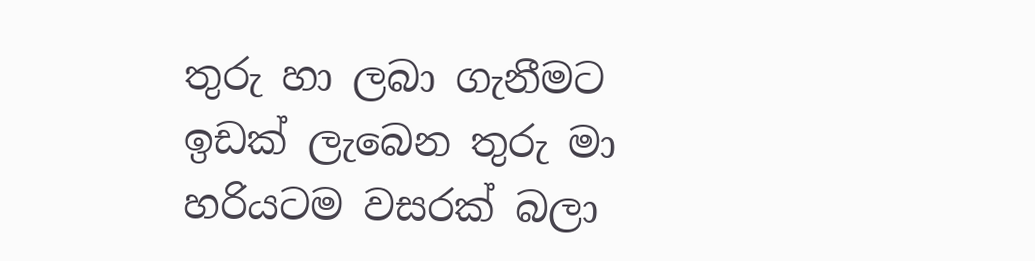තුරු හා ලබා ගැනීමට ඉඩක් ලැබෙන තුරු මා හරියටම වසරක් බලා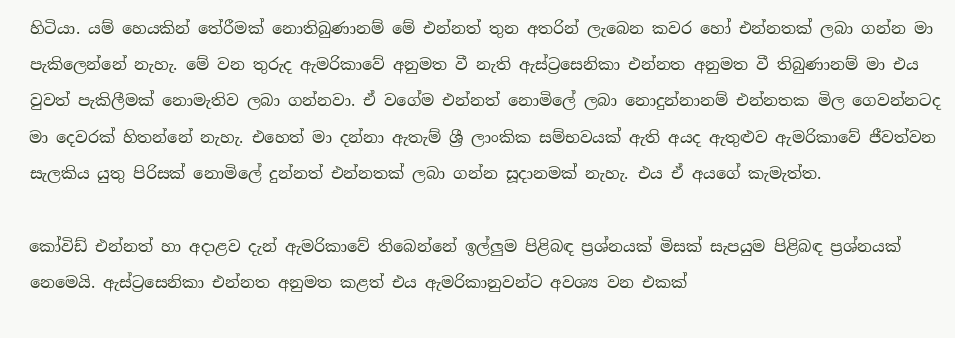හිටියා. යම් හෙයකින් තේරීමක් නොතිබුණානම් මේ එන්නත් තුන අතරින් ලැබෙන කවර හෝ එන්නතක් ලබා ගන්න මා පැකිලෙන්නේ නැහැ. මේ වන තුරුද ඇමරිකාවේ අනුමත වී නැති ඇස්ට්‍රසෙනිකා එන්නත අනුමත වී තිබුණානම් මා එය වුවත් පැකිලීමක් නොමැතිව ලබා ගන්නවා. ඒ වගේම එන්නත් නොමිලේ ලබා නොදුන්නානම් එන්නතක මිල ගෙවන්නටද මා දෙවරක් හිතන්නේ නැහැ. එහෙත් මා දන්නා ඇතැම් ශ්‍රී ලාංකික සම්භවයක් ඇති අයද ඇතුළුව ඇමරිකාවේ ජීවත්වන සැලකිය යුතු පිරිසක් නොමිලේ දුන්නත් එන්නතක් ලබා ගන්න සූදානමක් නැහැ. එය ඒ අයගේ කැමැත්ත.

කෝවිඩ් එන්නත් හා අදාළව දැන් ඇමරිකාවේ තිබෙන්නේ ඉල්ලුම පිළිබඳ ප්‍රශ්නයක් මිසක් සැපයුම පිළිබඳ ප්‍රශ්නයක් නෙමෙයි. ඇස්ට්‍රසෙනිකා එන්නත අනුමත කළත් එය ඇමරිකානුවන්ට අවශ්‍ය වන එකක්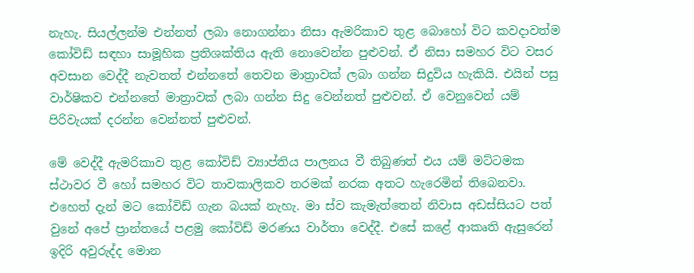නැහැ. සියල්ලන්ම එන්නත් ලබා නොගන්නා නිසා ඇමරිකාව තුළ බොහෝ විට කවදාවත්ම කෝවිඩ් සඳහා සාමූහික ප්‍රතිශක්තිය ඇති නොවෙන්න පුළුවන්. ඒ නිසා සමහර විට වසර අවසාන වෙද්දී නැවතත් එන්නතේ තෙවන මාත්‍රාවක් ලබා ගන්න සිදුවිය හැකියි. එයින් පසු වාර්ෂිකව එන්නතේ මාත්‍රාවක් ලබා ගන්න සිදු වෙන්නත් පුළුවන්. ඒ වෙනුවෙන් යම් පිරිවැයක් දරන්න වෙන්නත් පුළුවන්.

මේ වෙද්දී ඇමරිකාව තුළ කෝවිඩ් ව්‍යාප්තිය පාලනය වී තිබුණත් එය යම් මට්ටමක ස්ථාවර වී හෝ සමහර විට තාවකාලිකව තරමක් නරක අතට හැරෙමින් තිබෙනවා. එහෙත් දැන් මට කෝවිඩ් ගැන බයක් නැහැ. මා ස්ව කැමැත්තෙන් නිවාස අඩස්සියට පත් වුනේ අපේ ප්‍රාන්තයේ පළමු කෝවිඩ් මරණය වාර්තා වෙද්දී. එසේ කළේ ආකෘති ඇසුරෙන් ඉදිරි අවුරුද්ද මොන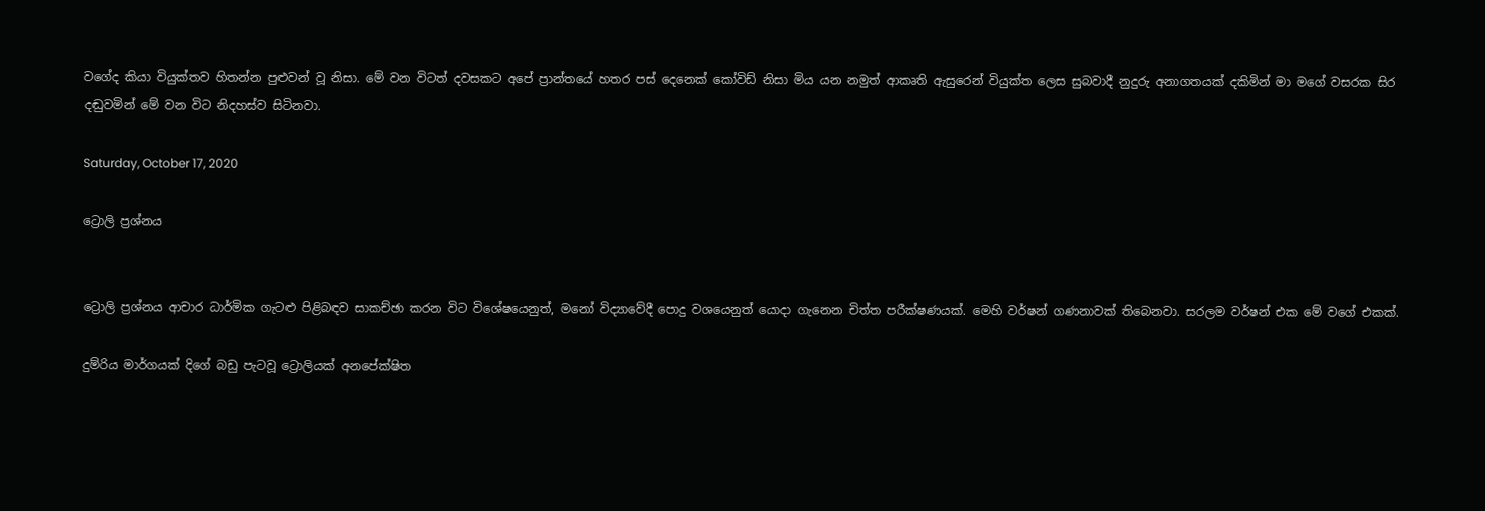වගේද කියා වියුක්තව හිතන්න පුළුවන් වූ නිසා. මේ වන විටත් දවසකට අපේ ප්‍රාන්තයේ හතර පස් දෙනෙක් කෝවිඩ් නිසා මිය යන නමුත් ආකෘති ඇසුරෙන් වියුක්ත ලෙස සුබවාදී නුදුරු අනාගතයක් දකිමින් මා මගේ වසරක සිර දඬුවමින් මේ වන විට නිදහස්ව සිටිනවා.

Saturday, October 17, 2020

ට්‍රොලි ප්‍රශ්නය


ට්‍රොලි ප්‍රශ්නය ආචාර ධාර්මික ගැටළු පිළිබඳව සාකච්ඡා කරන විට විශේෂයෙනුත්, මනෝ විද්‍යාවේදී පොදු වශයෙනුත් යොදා ගැනෙන චිත්ත පරීක්ෂණයක්. මෙහි වර්ෂන් ගණනාවක් තිබෙනවා. සරලම වර්ෂන් එක මේ වගේ එකක්.

දුම්රිය මාර්ගයක් දිගේ බඩු පැටවූ ට්‍රොලියක් අනපේක්ෂිත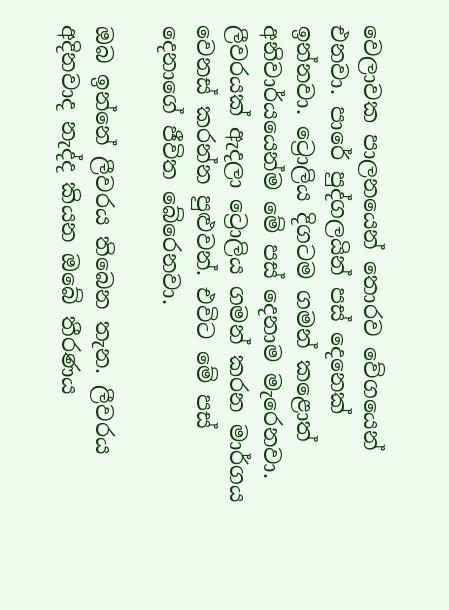වෙලාවක පාලනයෙන් තොරව වේගයෙන් එනවා. පාරේ පුද්ගලයින් පස් දෙනෙක් ඉන්නවා. ට්‍රොලිය දිගටම ගමන් කළොත් අනිවාර්යයෙන්ම මේ පස් දෙනාම මැරෙනවා. ලීවරයක් ඇදලා ට්‍රොලිය ගමන් කරන මාර්ගය වෙනස් කරන්න පුළුවන්. එවිට මේ පස් දෙනාගේ ජීවිත බේරෙනවා.

ඔබ ඉන්නේ ලීවරය තිබෙන තැන. ලීවරය අදිනවාද නැද්ද කියන ඔබේ තීරණය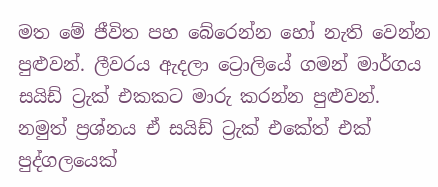මත මේ ජීවිත පහ බේරෙන්න හෝ නැති වෙන්න පුළුවන්. ලීවරය ඇදලා ට්‍රොලියේ ගමන් මාර්ගය සයිඩ් ට්‍රැක් එකකට මාරු කරන්න පුළුවන්. නමුත් ප්‍රශ්නය ඒ සයිඩ් ට්‍රැක් එකේත් එක් පුද්ගලයෙක්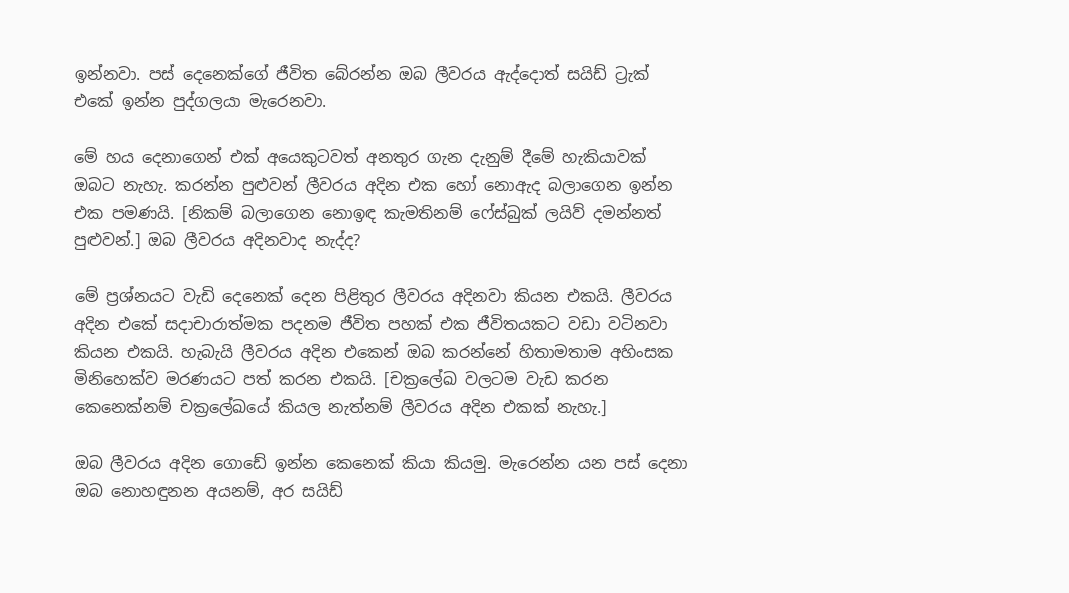ඉන්නවා. පස් දෙනෙක්ගේ ජීවිත බේරන්න ඔබ ලීවරය ඇද්දොත් සයිඩ් ට්‍රැක් එකේ ඉන්න පුද්ගලයා මැරෙනවා.

මේ හය දෙනාගෙන් එක් අයෙකුටවත් අනතුර ගැන දැනුම් දීමේ හැකියාවක් ඔබට නැහැ. කරන්න පුළුවන් ලීවරය අදින එක හෝ නොඇද බලාගෙන ඉන්න එක පමණයි. [නිකම් බලාගෙන නොඉඳ කැමතිනම් ෆේස්බුක් ලයිව් දමන්නත් පුළුවන්.] ඔබ ලීවරය අදිනවාද නැද්ද?

මේ ප්‍රශ්නයට වැඩි දෙනෙක් දෙන පිළිතුර ලීවරය අදිනවා කියන එකයි. ලීවරය අදින එකේ සදාචාරාත්මක පදනම ජීවිත පහක් එක ජීවිතයකට වඩා වටිනවා කියන එකයි. හැබැයි ලීවරය අදින එකෙන් ඔබ කරන්නේ හිතාමතාම අහිංසක මිනිහෙක්ව මරණයට පත් කරන එකයි. [චක්‍රලේඛ වලටම වැඩ කරන කෙනෙක්නම් චක්‍රලේඛයේ කියල නැත්නම් ලීවරය අදින එකක් නැහැ.]

ඔබ ලීවරය අදින ගොඩේ ඉන්න කෙනෙක් කියා කියමු. මැරෙන්න යන පස් දෙනා ඔබ නොහඳුනන අයනම්, අර සයිඩ්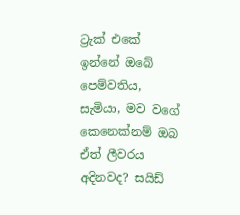ට්‍රැක් එකේ ඉන්නේ ඔබේ පෙම්වතිය, සැමියා, මව වගේ කෙනෙක්නම් ඔබ ඒත් ලීවරය අදිනවද? සයිඩ්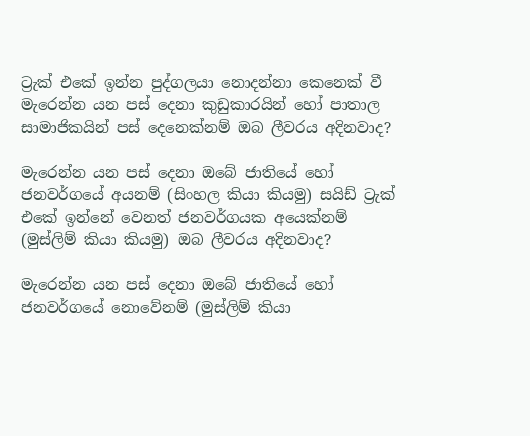ට්‍රැක් එකේ ඉන්න පුද්ගලයා නොදන්නා කෙනෙක් වී මැරෙන්න යන පස් දෙනා කුඩුකාරයින් හෝ පාතාල සාමාජිකයින් පස් දෙනෙක්නම් ඔබ ලීවරය අදිනවාද?

මැරෙන්න යන පස් දෙනා ඔබේ ජාතියේ හෝ ජනවර්ගයේ අයනම් (සිංහල කියා කියමු) සයිඩ් ට්‍රැක් එකේ ඉන්නේ වෙනත් ජනවර්ගයක අයෙක්නම් (මුස්ලිම් කියා කියමු) ඔබ ලීවරය අදිනවාද?

මැරෙන්න යන පස් දෙනා ඔබේ ජාතියේ හෝ ජනවර්ගයේ නොවේනම් (මුස්ලිම් කියා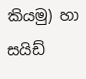කියමු) හා සයිඩ්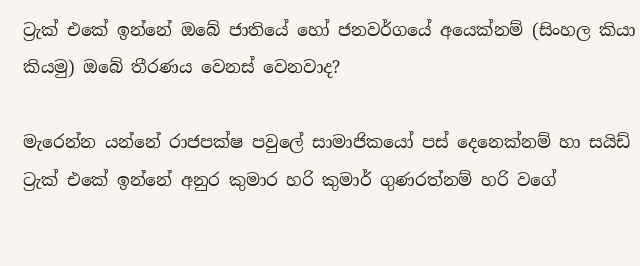ට්‍රැක් එකේ ඉන්නේ ඔබේ ජාතියේ හෝ ජනවර්ගයේ අයෙක්නම් (සිංහල කියා කියමු) ඔබේ තීරණය වෙනස් වෙනවාද?

මැරෙන්න යන්නේ රාජපක්ෂ පවුලේ සාමාජිකයෝ පස් දෙනෙක්නම් හා සයිඩ් ට්‍රැක් එකේ ඉන්නේ අනුර කුමාර හරි කුමාර් ගුණරත්නම් හරි වගේ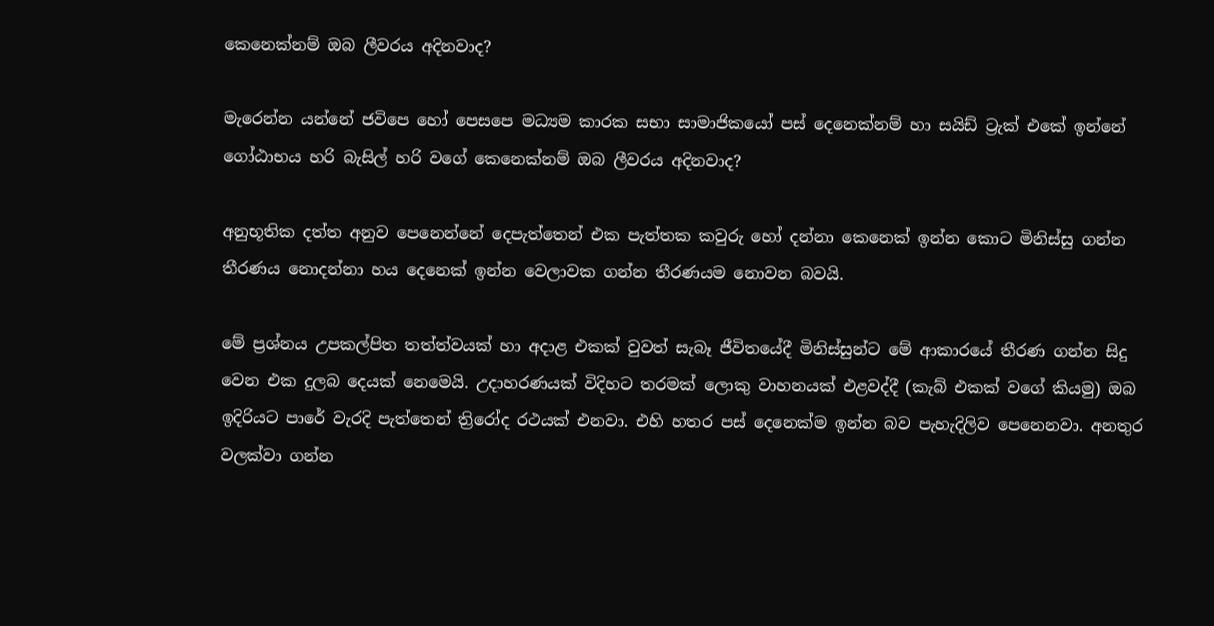කෙනෙක්නම් ඔබ ලීවරය අදිනවාද?

මැරෙන්න යන්නේ ජවිපෙ හෝ පෙසපෙ මධ්‍යම කාරක සභා සාමාජිකයෝ පස් දෙනෙක්නම් හා සයිඩ් ට්‍රැක් එකේ ඉන්නේ ගෝඨාභය හරි බැසිල් හරි වගේ කෙනෙක්නම් ඔබ ලීවරය අදිනවාද?

අනුභූතික දත්ත අනුව පෙනෙන්නේ දෙපැත්තෙන් එක පැත්තක කවුරු හෝ දන්නා කෙනෙක් ඉන්න කොට මිනිස්සු ගන්න තීරණය නොදන්නා හය දෙනෙක් ඉන්න වෙලාවක ගන්න තීරණයම නොවන බවයි.

මේ ප්‍රශ්නය උපකල්පිත තත්ත්වයක් හා අදාළ එකක් වුවත් සැබෑ ජීවිතයේදී මිනිස්සුන්ට මේ ආකාරයේ තීරණ ගන්න සිදු වෙන එක දුලබ දෙයක් නෙමෙයි. උදාහරණයක් විදිහට තරමක් ලොකු වාහනයක් එළවද්දී (කැබ් එකක් වගේ කියමු) ඔබ ඉදිරියට පාරේ වැරදි පැත්තෙන් ත්‍රිරෝද රථයක් එනවා. එහි හතර පස් දෙනෙක්ම ඉන්න බව පැහැදිලිව පෙනෙනවා. අනතුර වලක්වා ගන්න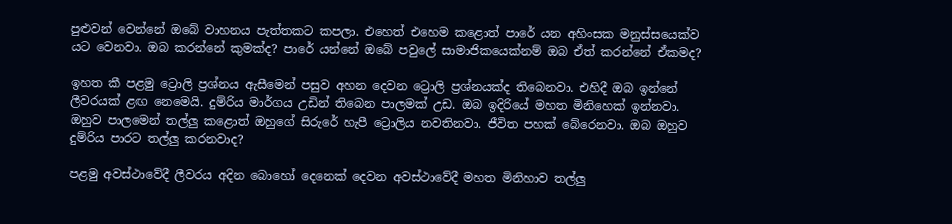පුළුවන් වෙන්නේ ඔබේ වාහනය පැත්තකට කපලා. එහෙත් එහෙම කළොත් පාරේ යන අහිංසක මනුස්සයෙක්ව යට වෙනවා. ඔබ කරන්නේ කුමක්ද? පාරේ යන්නේ ඔබේ පවුලේ සාමාජිකයෙක්නම් ඔබ ඒත් කරන්නේ ඒකමද?

ඉහත කී පළමු ට්‍රොලි ප්‍රශ්නය ඇසීමෙන් පසුව අහන දෙවන ට්‍රොලි ප්‍රශ්නයක්ද තිබෙනවා. එහිදී ඔබ ඉන්නේ ලීවරයක් ළඟ නෙමෙයි. දුම්රිය මාර්ගය උඩින් තිබෙන පාලමක් උඩ. ඔබ ඉදිරියේ මහත මිනිහෙක් ඉන්නවා. ඔහුව පාලමෙන් තල්ලු කළොත් ඔහුගේ සිරුරේ හැපී ට්‍රොලිය නවතිනවා. ජීවිත පහක් බේරෙනවා. ඔබ ඔහුව දුම්රිය පාරට තල්ලු කරනවාද?

පළමු අවස්ථාවේදී ලීවරය අදින බොහෝ දෙනෙක් දෙවන අවස්ථාවේදී මහත මිනිහාව තල්ලු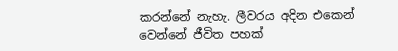කරන්නේ නැහැ. ලීවරය අදින එකෙන් වෙන්නේ ජීවිත පහක්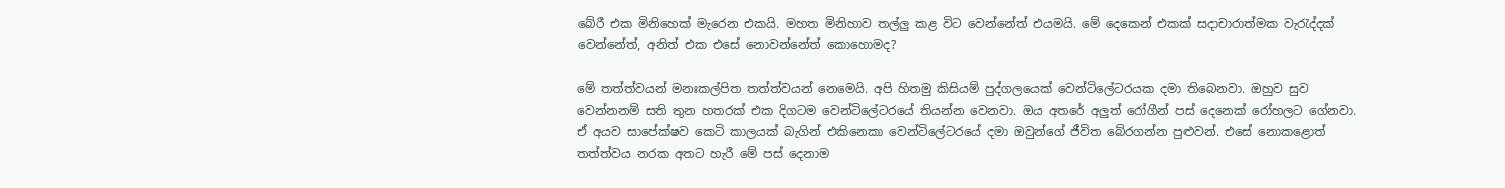බේරී එක මිනිහෙක් මැරෙන එකයි. මහත මිනිහාව තල්ලු කළ විට වෙන්නේත් එයමයි. මේ දෙකෙන් එකක් සදාචාරාත්මක වැරැද්දක් වෙන්නේත්, අනිත් එක එසේ නොවන්නේත් කොහොමද?

මේ තත්ත්වයන් මනඃකල්පිත තත්ත්වයන් නෙමෙයි. අපි හිතමු කිසියම් පුද්ගලයෙක් වෙන්ටිලේටරයක දමා තිබෙනවා. ඔහුව සුව වෙන්නනම් සති තුන හතරක් එක දිගටම වෙන්ටිලේටරයේ තියන්න වෙනවා. ඔය අතරේ අලුත් රෝගීන් පස් දෙනෙක් රෝහලට ගේනවා. ඒ අයව සාපේක්ෂව කෙටි කාලයක් බැගින් එකිනෙකා වෙන්ටිලේටරයේ දමා ඔවුන්ගේ ජීවිත බේරගන්න පුළුවන්. එසේ නොකළොත් තත්ත්වය නරක අතට හැරී මේ පස් දෙනාම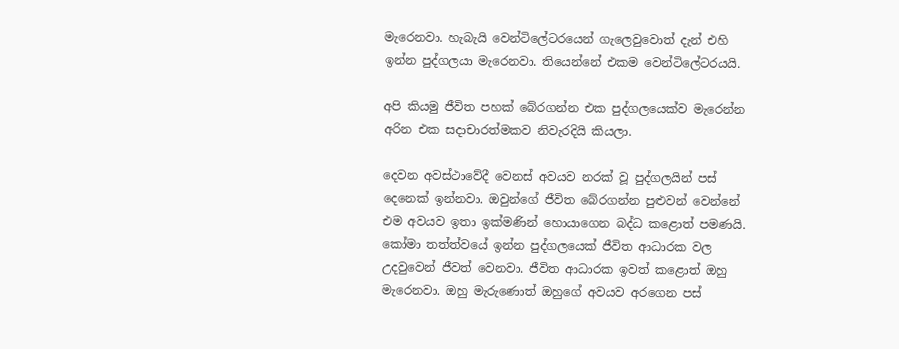මැරෙනවා. හැබැයි වෙන්ටිලේටරයෙන් ගැලෙවුවොත් දැන් එහි ඉන්න පුද්ගලයා මැරෙනවා. තියෙන්නේ එකම වෙන්ටිලේටරයයි.

අපි කියමු ජීවිත පහක් බේරගන්න එක පුද්ගලයෙක්ව මැරෙන්න අරින එක සදාචාරත්මකව නිවැරදියි කියලා.

දෙවන අවස්ථාවේදී වෙනස් අවයව නරක් වූ පුද්ගලයින් පස් දෙනෙක් ඉන්නවා. ඔවුන්ගේ ජීවිත බේරගන්න පුළුවන් වෙන්නේ එම අවයව ඉතා ඉක්මණින් හොයාගෙන බද්ධ කළොත් පමණයි. කෝමා තත්ත්වයේ ඉන්න පුද්ගලයෙක් ජීවිත ආධාරක වල උදවුවෙන් ජීවත් වෙනවා. ජීවිත ආධාරක ඉවත් කළොත් ඔහු මැරෙනවා. ඔහු මැරුණොත් ඔහුගේ අවයව අරගෙන පස්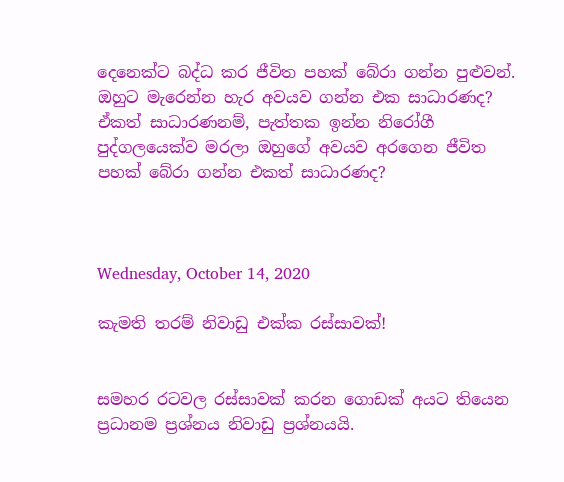දෙනෙක්ට බද්ධ කර ජීවිත පහක් බේරා ගන්න පුළුවන්. ඔහුට මැරෙන්න හැර අවයව ගන්න එක සාධාරණද? ඒකත් සාධාරණනම්, පැත්තක ඉන්න නිරෝගී පුද්ගලයෙක්ව මරලා ඔහුගේ අවයව අරගෙන ජීවිත පහක් බේරා ගන්න එකත් සාධාරණද?



Wednesday, October 14, 2020

කැමති තරම් නිවාඩු එක්ක රස්සාවක්!


සමහර රටවල රස්සාවක් කරන ගොඩක් අයට තියෙන ප්‍රධානම ප්‍රශ්නය නිවාඩු ප්‍රශ්නයයි.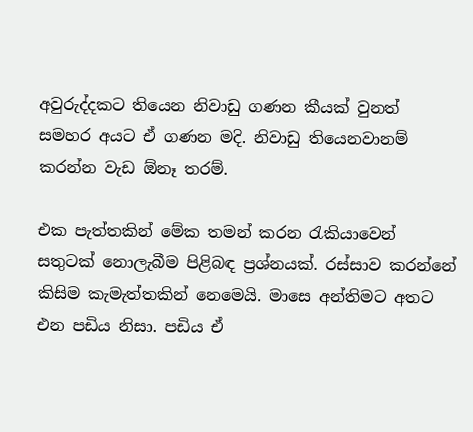අවුරුද්දකට තියෙන නිවාඩු ගණන කීයක් වුනත් සමහර අයට ඒ ගණන මදි. නිවාඩු තියෙනවානම් කරන්න වැඩ ඕනෑ තරම්.

එක පැත්තකින් මේක තමන් කරන රැකියාවෙන් සතුටක් නොලැබීම පිළිබඳ ප්‍රශ්නයක්. රස්සාව කරන්නේ කිසිම කැමැත්තකින් නෙමෙයි. මාසෙ අන්තිමට අතට එන පඩිය නිසා. පඩිය ඒ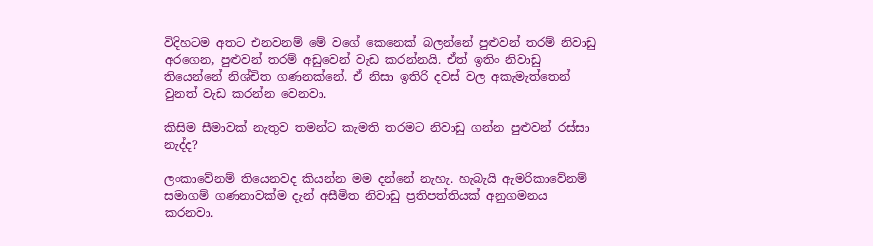විදිහටම අතට එනවනම් මේ වගේ කෙනෙක් බලන්නේ පුළුවන් තරම් නිවාඩු අරගෙන, පුළුවන් තරම් අඩුවෙන් වැඩ කරන්නයි. ඒත් ඉතිං නිවාඩු තියෙන්නේ නිශ්චිත ගණනක්නේ. ඒ නිසා ඉතිරි දවස් වල අකැමැත්තෙන් වුනත් වැඩ කරන්න වෙනවා.

කිසිම සීමාවක් නැතුව තමන්ට කැමති තරමට නිවාඩු ගන්න පුළුවන් රස්සා නැද්ද?

ලංකාවේනම් තියෙනවද කියන්න මම දන්නේ නැහැ. හැබැයි ඇමරිකාවේනම් සමාගම් ගණනාවක්ම දැන් අසීමිත නිවාඩු ප්‍රතිපත්තියක් අනුගමනය කරනවා.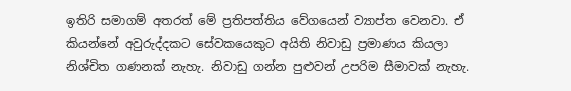ඉතිරි සමාගම් අතරත් මේ ප්‍රතිපත්තිය වේගයෙන් ව්‍යාප්ත වෙනවා. ඒ කියන්නේ අවුරුද්දකට සේවකයෙකුට අයිති නිවාඩු ප්‍රමාණය කියලා නිශ්චිත ගණනක් නැහැ. නිවාඩු ගන්න පුළුවන් උපරිම සීමාවක් නැහැ.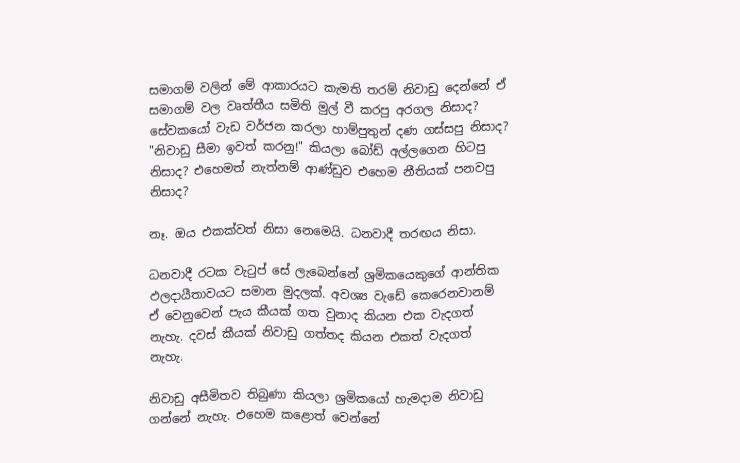සමාගම් වලින් මේ ආකාරයට කැමති තරම් නිවාඩු දෙන්නේ ඒ සමාගම් වල වෘත්තීය සමිති මුල් වී කරපු අරගල නිසාද? සේවකයෝ වැඩ වර්ජන කරලා හාම්පුතුන් දණ ගස්සපු නිසාද? "නිවාඩු සීමා ඉවත් කරනු!" කියලා බෝඩ් අල්ලගෙන හිටපු නිසාද? එහෙමත් නැත්නම් ආණ්ඩුව එහෙම නීතියක් පනවපු නිසාද?

නෑ. ඔය එකක්වත් නිසා නෙමෙයි. ධනවාදී තරඟය නිසා.

ධනවාදී රටක වැටුප් සේ ලැබෙන්නේ ශ්‍රමිකයෙකුගේ ආන්තික ඵලදායීතාවයට සමාන මුදලක්. අවශ්‍ය වැඩේ කෙරෙනවානම් ඒ වෙනුවෙන් පැය කීයක් ගත වුනාද කියන එක වැදගත් නැහැ. දවස් කීයක් නිවාඩු ගත්තද කියන එකත් වැදගත් නැහැ.

නිවාඩු අසීමිතව තිබුණා කියලා ශ්‍රමිකයෝ හැමදාම නිවාඩු ගන්නේ නැහැ. එහෙම කළොත් වෙන්නේ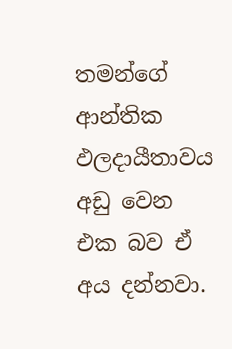තමන්ගේ ආන්තික ඵලදායීතාවය අඩු වෙන එක බව ඒ අය දන්නවා.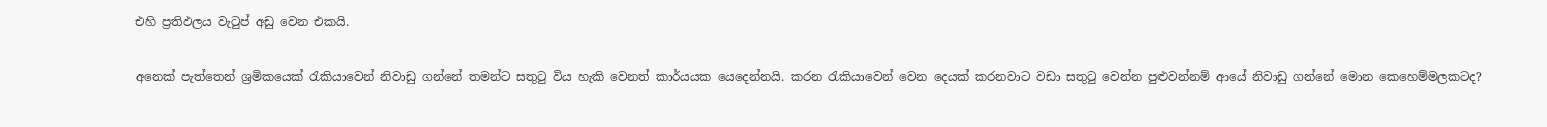එහි ප්‍රතිඵලය වැටුප් අඩු වෙන එකයි.

අනෙක් පැත්තෙන් ශ්‍රමිකයෙක් රැකියාවෙන් නිවාඩු ගන්නේ තමන්ට සතුටු විය හැකි වෙනත් කාර්යයක යෙදෙන්නයි. කරන රැකියාවෙන් වෙන දෙයක් කරනවාට වඩා සතුටු වෙන්න පුළුවන්නම් ආයේ නිවාඩු ගන්නේ මොන කෙහෙම්මලකටද?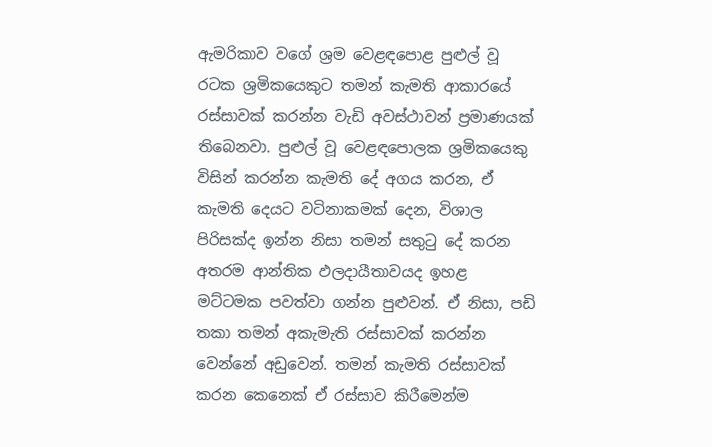ඇමරිකාව වගේ ශ්‍රම වෙළඳපොළ පුළුල් වූ රටක ශ්‍රමිකයෙකුට තමන් කැමති ආකාරයේ රස්සාවක් කරන්න වැඩි අවස්ථාවන් ප්‍රමාණයක් තිබෙනවා. පුළුල් වූ වෙළඳපොලක ශ්‍රමිකයෙකු විසින් කරන්න කැමති දේ අගය කරන, ඒ කැමති දෙයට වටිනාකමක් දෙන, විශාල පිරිසක්ද ඉන්න නිසා තමන් සතුටු දේ කරන අතරම ආන්තික ඵලදායීතාවයද ඉහළ මට්ටමක පවත්වා ගන්න පුළුවන්. ඒ නිසා, පඩි තකා තමන් අකැමැති රස්සාවක් කරන්න වෙන්නේ අඩුවෙන්. තමන් කැමති රස්සාවක් කරන කෙනෙක් ඒ රස්සාව කිරීමෙන්ම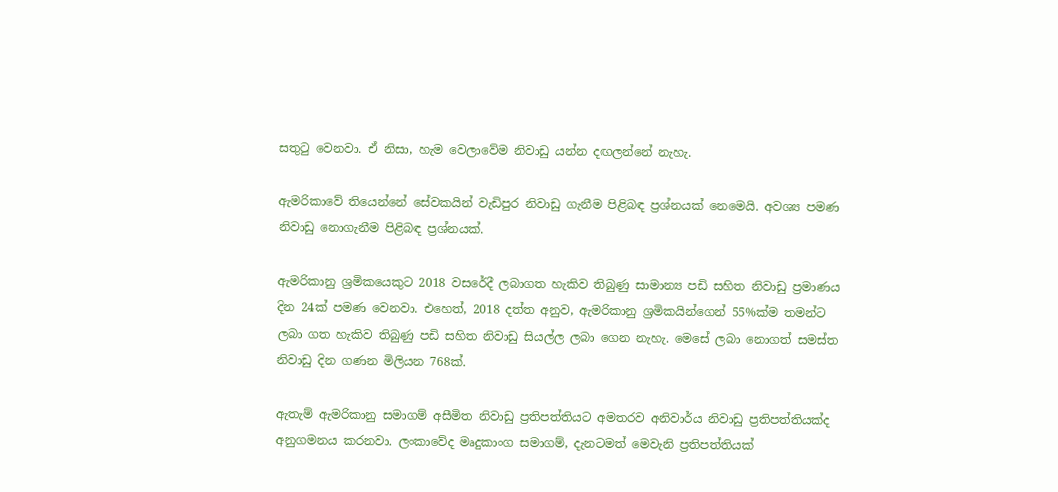සතුටු වෙනවා. ඒ නිසා, හැම වෙලාවේම නිවාඩු යන්න දඟලන්නේ නැහැ.

ඇමරිකාවේ තියෙන්නේ සේවකයින් වැඩිපුර නිවාඩු ගැනීම පිළිබඳ ප්‍රශ්නයක් නෙමෙයි. අවශ්‍ය පමණ නිවාඩු නොගැනීම පිළිබඳ ප්‍රශ්නයක්.

ඇමරිකානු ශ්‍රමිකයෙකුට 2018 වසරේදී ලබාගත හැකිව තිබුණු සාමාන්‍ය පඩි සහිත නිවාඩු ප්‍රමාණය දින 24ක් පමණ වෙනවා. එහෙත්, 2018 දත්ත අනුව, ඇමරිකානු ශ්‍රමිකයින්ගෙන් 55%ක්ම තමන්ට ලබා ගත හැකිව තිබුණු පඩි සහිත නිවාඩු සියල්ල ලබා ගෙන නැහැ. මෙසේ ලබා නොගත් සමස්ත නිවාඩු දින ගණන මිලියන 768ක්.

ඇතැම් ඇමරිකානු සමාගම් අසීමිත නිවාඩු ප්‍රතිපත්තියට අමතරව අනිවාර්ය නිවාඩු ප්‍රතිපත්තියක්ද අනුගමනය කරනවා. ලංකාවේද මෘදුකාංග සමාගම්, දැනටමත් මෙවැනි ප්‍රතිපත්තියක්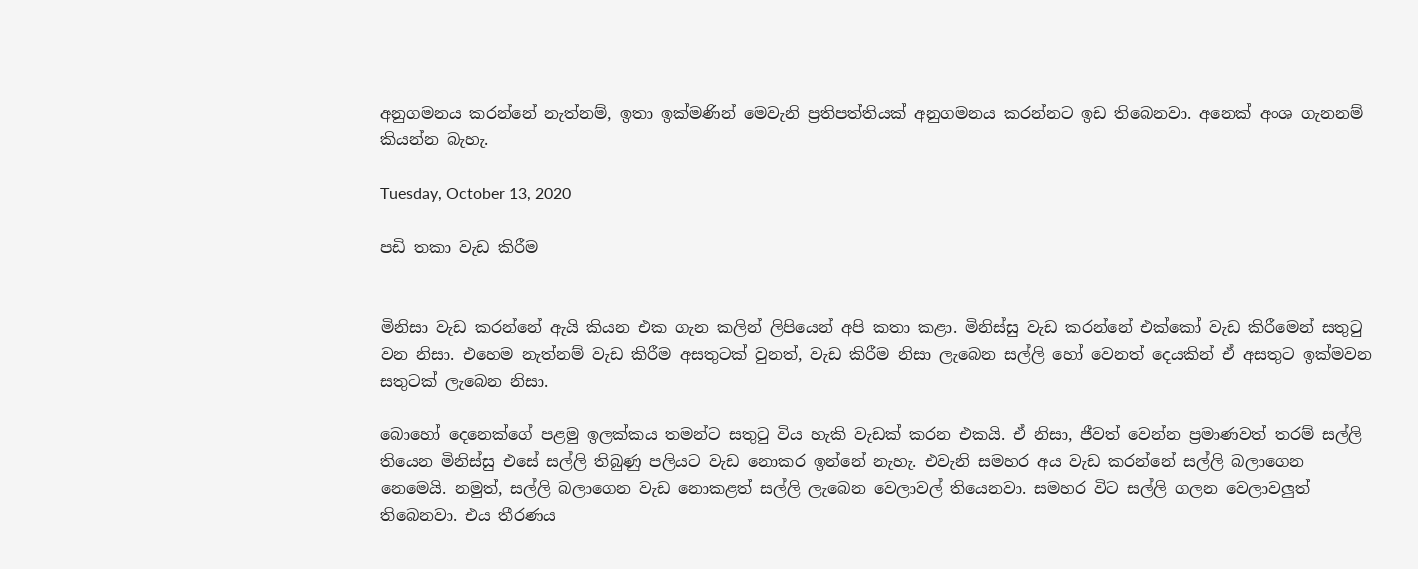අනුගමනය කරන්නේ නැත්නම්, ඉතා ඉක්මණින් මෙවැනි ප්‍රතිපත්තියක් අනුගමනය කරන්නට ඉඩ තිබෙනවා. අනෙක් අංශ ගැනනම් කියන්න බැහැ.

Tuesday, October 13, 2020

පඩි තකා වැඩ කිරීම


මිනිසා වැඩ කරන්නේ ඇයි කියන එක ගැන කලින් ලිපියෙන් අපි කතා කළා. මිනිස්සු වැඩ කරන්නේ එක්කෝ වැඩ කිරීමෙන් සතුටු  වන නිසා. එහෙම නැත්නම් වැඩ කිරීම අසතුටක් වුනත්, වැඩ කිරීම නිසා ලැබෙන සල්ලි හෝ වෙනත් දෙයකින් ඒ අසතුට ඉක්මවන සතුටක් ලැබෙන නිසා.

බොහෝ දෙනෙක්ගේ පළමු ඉලක්කය තමන්ට සතුටු විය හැකි වැඩක් කරන එකයි. ඒ නිසා, ජීවත් වෙන්න ප්‍රමාණවත් තරම් සල්ලි තියෙන මිනිස්සු එසේ සල්ලි තිබුණු පලියට වැඩ නොකර ඉන්නේ නැහැ. එවැනි සමහර අය වැඩ කරන්නේ සල්ලි බලාගෙන නෙමෙයි. නමුත්, සල්ලි බලාගෙන වැඩ නොකළත් සල්ලි ලැබෙන වෙලාවල් තියෙනවා. සමහර විට සල්ලි ගලන වෙලාවලුත් තිබෙනවා. එය තීරණය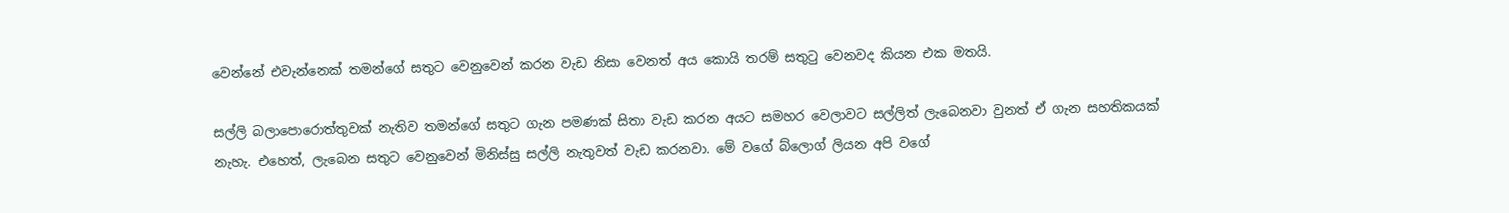වෙන්නේ එවැන්නෙක් තමන්ගේ සතුට වෙනුවෙන් කරන වැඩ නිසා වෙනත් අය කොයි තරම් සතුටු වෙනවද කියන එක මතයි.

සල්ලි බලාපොරොත්තුවක් නැතිව තමන්ගේ සතුට ගැන පමණක් සිතා වැඩ කරන අයට සමහර වෙලාවට සල්ලිත් ලැබෙනවා වුනත් ඒ ගැන සහතිකයක් නැහැ. එහෙත්, ලැබෙන සතුට වෙනුවෙන් මිනිස්සු සල්ලි නැතුවත් වැඩ කරනවා. මේ වගේ බ්ලොග් ලියන අපි වගේ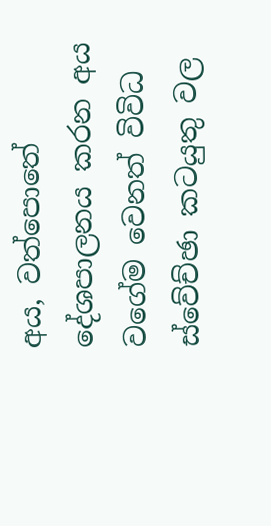අය, වත්පොතේ දේශපාලනය කරන අය වගේම වෙනත් විවිධ ස්වේච්ඡා කටයුතු වල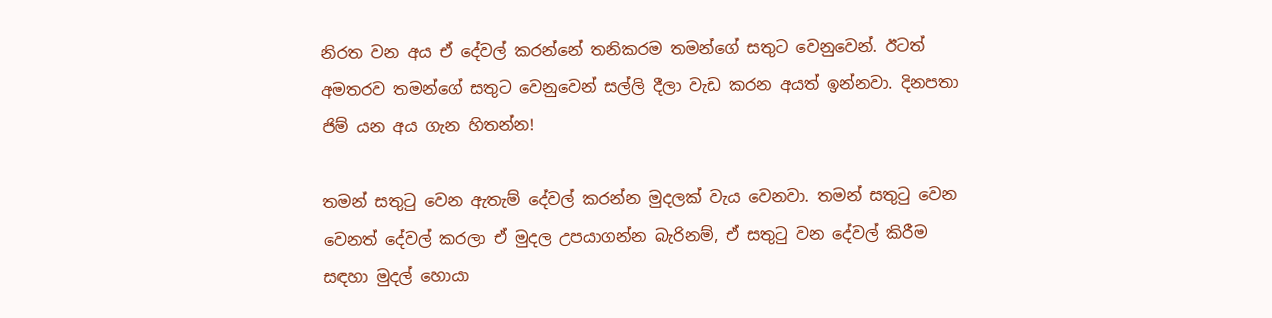නිරත වන අය ඒ දේවල් කරන්නේ තනිකරම තමන්ගේ සතුට වෙනුවෙන්. ඊටත් අමතරව තමන්ගේ සතුට වෙනුවෙන් සල්ලි දීලා වැඩ කරන අයත් ඉන්නවා. දිනපතා ජිම් යන අය ගැන හිතන්න!

තමන් සතුටු වෙන ඇතැම් දේවල් කරන්න මුදලක් වැය වෙනවා. තමන් සතුටු වෙන වෙනත් දේවල් කරලා ඒ මුදල උපයාගන්න බැරිනම්, ඒ සතුටු වන දේවල් කිරීම සඳහා මුදල් හොයා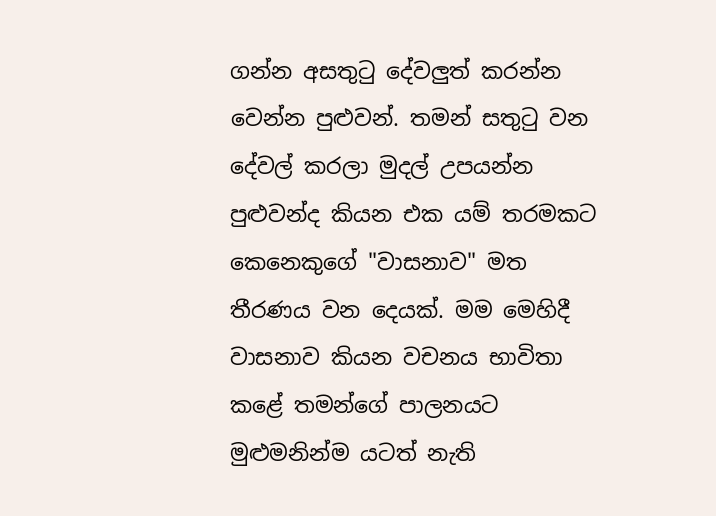ගන්න අසතුටු දේවලුත් කරන්න වෙන්න පුළුවන්. තමන් සතුටු වන දේවල් කරලා මුදල් උපයන්න පුළුවන්ද කියන එක යම් තරමකට කෙනෙකුගේ "වාසනාව" මත තීරණය වන දෙයක්. මම මෙහිදී වාසනාව කියන වචනය භාවිතා කළේ තමන්ගේ පාලනයට මුළුමනින්ම යටත් නැති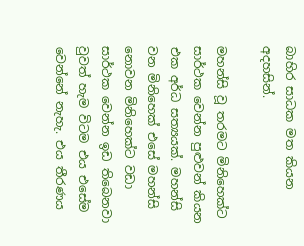බාහිර සාධක මත කියන අදහසින්.

මහන්සි වූ තරමට මිනිහෙක්ට සාර්ථක වෙන්න පුළුවන් කියන එක අර්ධ සත්‍යයක්. මහන්සි වන මිනිහෙක් එසේ මහන්සි නොවන මිනිහෙක්ට වඩා සාර්ථක වෙන්න ඉඩ තිබෙනවා වුවත් හැම විටම එය එසේම වෙන්නේ නැහැ. එය තීරණය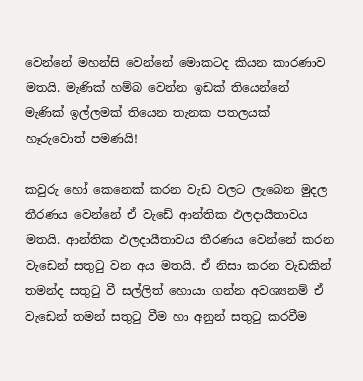වෙන්නේ මහන්සි වෙන්නේ මොකටද කියන කාරණාව මතයි. මැණික් හම්බ වෙන්න ඉඩක් තියෙන්නේ මැණික් ඉල්ලමක් තියෙන තැනක පතලයක් හෑරුවොත් පමණයි!

කවුරු හෝ කෙනෙක් කරන වැඩ වලට ලැබෙන මුදල තීරණය වෙන්නේ ඒ වැඩේ ආන්තික ඵලදායීතාවය මතයි. ආන්තික ඵලදායීතාවය තීරණය වෙන්නේ කරන වැඩෙන් සතුටු වන අය මතයි. ඒ නිසා කරන වැඩකින් තමන්ද සතුටු වී සල්ලිත් හොයා ගන්න අවශ්‍යනම් ඒ වැඩෙන් තමන් සතුටු වීම හා අනුන් සතුටු කරවීම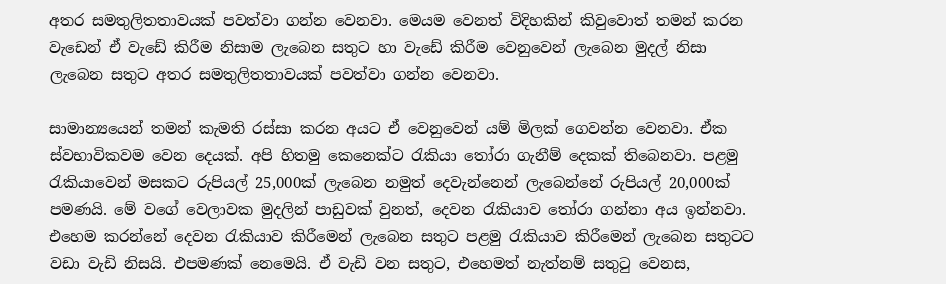අතර සමතුලිතතාවයක් පවත්වා ගන්න වෙනවා. මෙයම වෙනත් විදිහකින් කිවුවොත් තමන් කරන වැඩෙන් ඒ වැඩේ කිරීම නිසාම ලැබෙන සතුට හා වැඩේ කිරීම වෙනුවෙන් ලැබෙන මුදල් නිසා ලැබෙන සතුට අතර සමතුලිතතාවයක් පවත්වා ගන්න වෙනවා.

සාමාන්‍යයෙන් තමන් කැමති රස්සා කරන අයට ඒ වෙනුවෙන් යම් මිලක් ගෙවන්න වෙනවා. ඒක ස්වභාවිකවම වෙන දෙයක්. අපි හිතමු කෙනෙක්ට රැකියා තෝරා ගැනීම් දෙකක් තිබෙනවා. පළමු රැකියාවෙන් මසකට රුපියල් 25,000ක් ලැබෙන නමුත් දෙවැන්නෙන් ලැබෙන්නේ රුපියල් 20,000ක් පමණයි. මේ වගේ වෙලාවක මුදලින් පාඩුවක් වුනත්, දෙවන රැකියාව තෝරා ගන්නා අය ඉන්නවා. එහෙම කරන්නේ දෙවන රැකියාව කිරීමෙන් ලැබෙන සතුට පළමු රැකියාව කිරීමෙන් ලැබෙන සතුටට වඩා වැඩි නිසයි. එපමණක් නෙමෙයි. ඒ වැඩි වන සතුට, එහෙමත් නැත්නම් සතුටු වෙනස,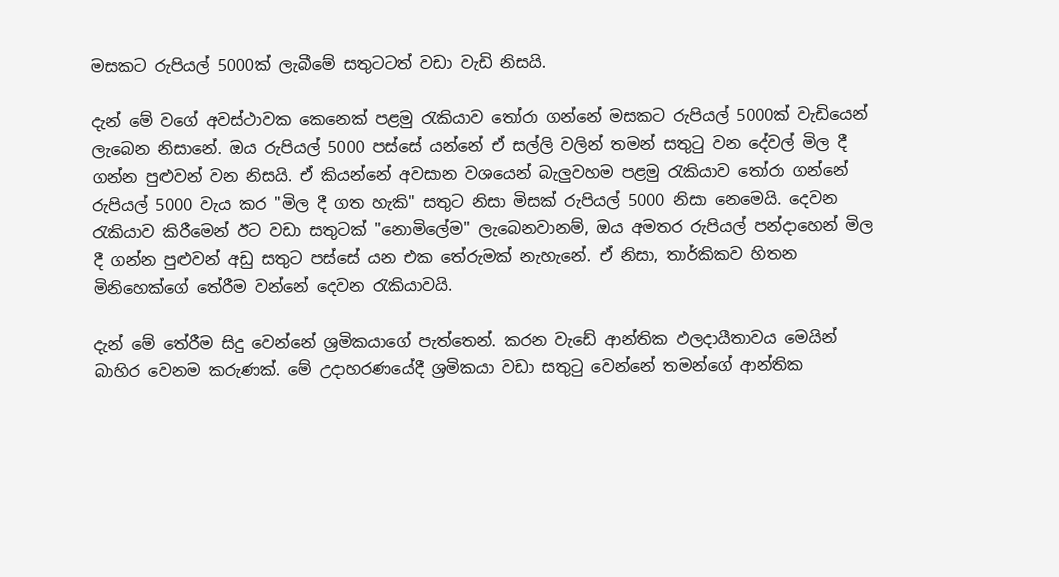මසකට රුපියල් 5000ක් ලැබීමේ සතුටටත් වඩා වැඩි නිසයි.

දැන් මේ වගේ අවස්ථාවක කෙනෙක් පළමු රැකියාව තෝරා ගන්නේ මසකට රුපියල් 5000ක් වැඩියෙන් ලැබෙන නිසානේ. ඔය රුපියල් 5000 පස්සේ යන්නේ ඒ සල්ලි වලින් තමන් සතුටු වන දේවල් මිල දී ගන්න පුළුවන් වන නිසයි. ඒ කියන්නේ අවසාන වශයෙන් බැලුවහම පළමු රැකියාව තෝරා ගන්නේ රුපියල් 5000 වැය කර "මිල දී ගත හැකි" සතුට නිසා මිසක් රුපියල් 5000 නිසා නෙමෙයි. දෙවන රැකියාව කිරීමෙන් ඊට වඩා සතුටක් "නොමිලේම" ලැබෙනවානම්, ඔය අමතර රුපියල් පන්දාහෙන් මිල දී ගන්න පුළුවන් අඩු සතුට පස්සේ යන එක තේරුමක් නැහැනේ. ඒ නිසා, තාර්කිකව හිතන මිනිහෙක්ගේ තේරීම වන්නේ දෙවන රැකියාවයි.

දැන් මේ තේරීම සිදු වෙන්නේ ශ්‍රමිකයාගේ පැත්තෙන්. කරන වැඩේ ආන්තික ඵලදායීතාවය මෙයින් බාහිර වෙනම කරුණක්‌. මේ උදාහරණයේදී ශ්‍රමිකයා වඩා සතුටු වෙන්නේ තමන්ගේ ආන්තික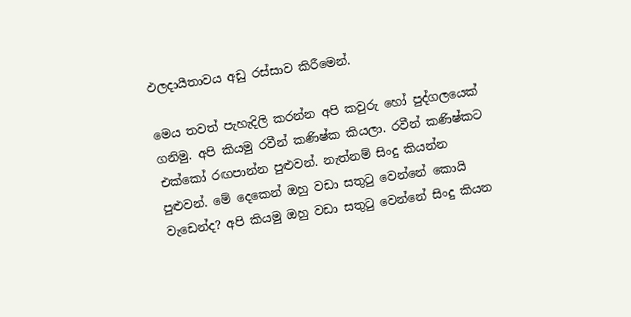ඵලදායීතාවය අඩු රස්සාව කිරීමෙන්.

මෙය තවත් පැහැදිලි කරන්න අපි කවුරු හෝ පුද්ගලයෙක් ගනිමු. අපි කියමු රවීන් කණිෂ්ක කියලා. රවීන් කණිෂ්කට එක්කෝ රඟපාන්න පුළුවන්. නැත්නම් සිංදු කියන්න පුළුවන්. මේ දෙකෙන් ඔහු වඩා සතුටු වෙන්නේ කොයි වැඩෙන්ද? අපි කියමු ඔහු වඩා සතුටු වෙන්නේ සිංදු කියන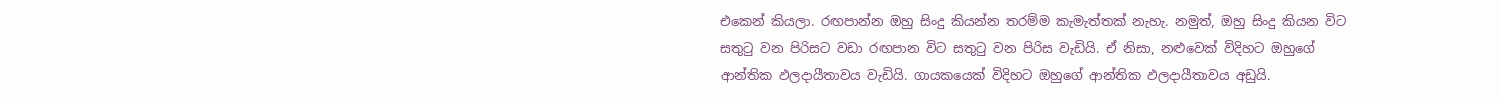එකෙන් කියලා. රඟපාන්න ඔහු සිංදු කියන්න තරම්ම කැමැත්තක් නැහැ. නමුත්, ඔහු සිංදු කියන විට සතුටු වන පිරිසට වඩා රඟපාන විට සතුටු වන පිරිස වැඩියි. ඒ නිසා, නළුවෙක් විදිහට ඔහුගේ ආන්තික ඵලදායීතාවය වැඩියි. ගායකයෙක් විදිහට ඔහුගේ ආන්තික ඵලදායීතාවය අඩුයි.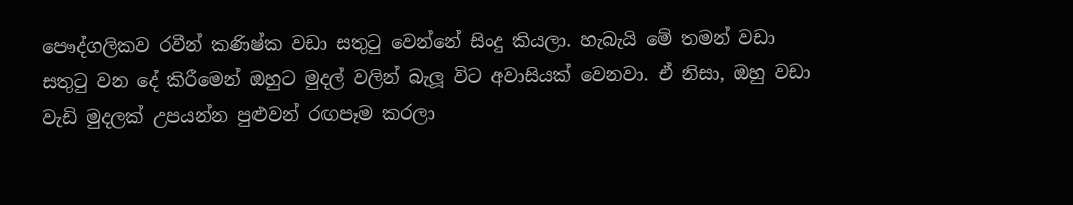පෞද්ගලිකව රවීන් කණිෂ්ක වඩා සතුටු වෙන්නේ සිංදු කියලා. හැබැයි මේ තමන් වඩා සතුටු වන දේ කිරීමෙන් ඔහුට මුදල් වලින් බැලූ විට අවාසියක් වෙනවා. ඒ නිසා, ඔහු වඩා වැඩි මුදලක් උපයන්න පුළුවන් රඟපෑම කරලා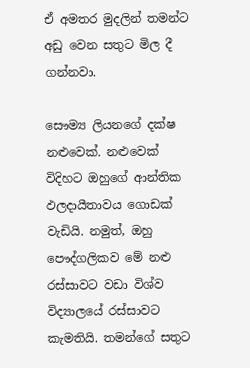ඒ අමතර මුදලින් තමන්ට අඩු වෙන සතුට මිල දී ගන්නවා.

සෞම්‍ය ලියනගේ දක්ෂ නළුවෙක්. නළුවෙක් විදිහට ඔහුගේ ආන්තික ඵලදායීතාවය ගොඩක් වැඩියි. නමුත්, ඔහු පෞද්ගලිකව මේ නළු රස්සාවට වඩා විශ්ව විද්‍යාලයේ රස්සාවට කැමතියි. තමන්ගේ සතුට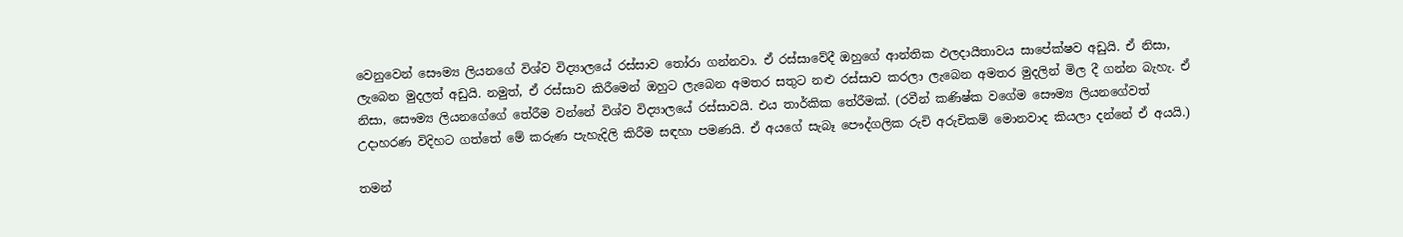වෙනුවෙන් සෞම්‍ය ලියනගේ විශ්ව විද්‍යාලයේ රස්සාව තෝරා ගන්නවා. ඒ රස්සාවේදී ඔහුගේ ආන්තික ඵලදායීතාවය සාපේක්ෂව අඩුයි. ඒ නිසා, ලැබෙන මුදලත් අඩුයි. නමුත්, ඒ රස්සාව කිරීමෙන් ඔහුට ලැබෙන අමතර සතුට නළු රස්සාව කරලා ලැබෙන අමතර මුදලින් මිල දී ගන්න බැහැ. ඒ නිසා, සෞම්‍ය ලියනගේගේ තේරීම වන්නේ විශ්ව විද්‍යාලයේ රස්සාවයි. එය තාර්කික තේරීමක්. (රවීන් කණිෂ්ක වගේම සෞම්‍ය ලියනගේවත් උදාහරණ විදිහට ගත්තේ මේ කරුණ පැහැදිලි කිරීම සඳහා පමණයි. ඒ අයගේ සැබෑ පෞද්ගලික රුචි අරුචිකම් මොනවාද කියලා දන්නේ ඒ අයයි.)

තමන්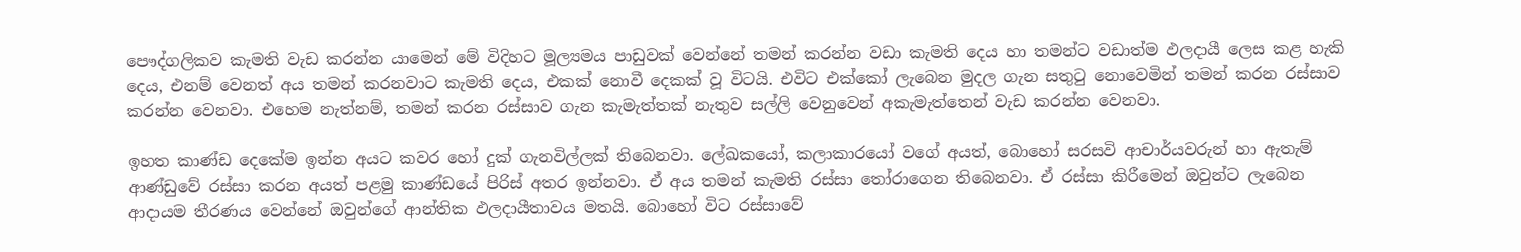පෞද්ගලිකව කැමති වැඩ කරන්න යාමෙන් මේ විදිහට මූල්‍යමය පාඩුවක් වෙන්නේ තමන් කරන්න වඩා කැමති දෙය හා තමන්ට වඩාත්ම ඵලදායී ලෙස කළ හැකි දෙය, එනම් වෙනත් අය තමන් කරනවාට කැමති දෙය, එකක් නොවී දෙකක් වූ විටයි. එවිට එක්කෝ ලැබෙන මුදල ගැන සතුටු නොවෙමින් තමන් කරන රස්සාව කරන්න වෙනවා. එහෙම නැත්නම්, තමන් කරන රස්සාව ගැන කැමැත්තක් නැතුව සල්ලි වෙනුවෙන් අකැමැත්තෙන් වැඩ කරන්න වෙනවා.

ඉහත කාණ්ඩ දෙකේම ඉන්න අයට කවර හෝ දුක් ගැනවිල්ලක් තිබෙනවා. ලේඛකයෝ, කලාකාරයෝ වගේ අයත්, බොහෝ සරසවි ආචාර්යවරුන් හා ඇතැම් ආණ්ඩුවේ රස්සා කරන අයත් පළමු කාණ්ඩයේ පිරිස් අතර ඉන්නවා. ඒ අය තමන් කැමති රස්සා තෝරාගෙන තිබෙනවා. ඒ රස්සා කිරීමෙන් ඔවුන්ට ලැබෙන ආදායම තීරණය වෙන්නේ ඔවුන්ගේ ආන්තික ඵලදායීතාවය මතයි. බොහෝ විට රස්සාවේ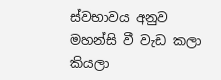ස්වභාවය අනුව මහන්සි වී වැඩ කලා කියලා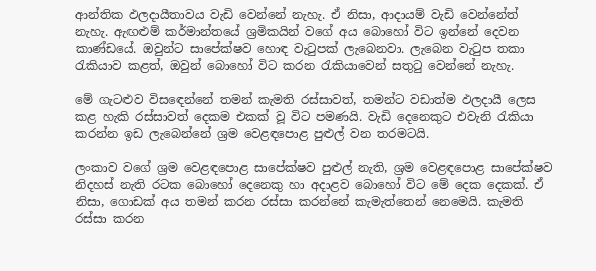ආන්තික ඵලදායීතාවය වැඩි වෙන්නේ නැහැ. ඒ නිසා, ආදායම් වැඩි වෙන්නේත් නැහැ. ඇඟළුම් කර්මාන්තයේ ශ්‍රමිකයින් වගේ අය බොහෝ විට ඉන්නේ දෙවන කාණ්ඩයේ. ඔවුන්ට සාපේක්ෂව හොඳ වැටුපක් ලැබෙනවා. ලැබෙන වැටුප තකා රැකියාව කළත්, ඔවුන් බොහෝ විට කරන රැකියාවෙන් සතුටු වෙන්නේ නැහැ.

මේ ගැටළුව විසඳෙන්නේ තමන් කැමති රස්සාවත්, තමන්ට වඩාත්ම ඵලදායී ලෙස කළ හැකි රස්සාවත් දෙකම එකක් වූ විට පමණයි. වැඩි දෙනෙකුට එවැනි රැකියා කරන්න ඉඩ ලැබෙන්නේ ශ්‍රම වෙළඳපොළ පුළුල් වන තරමටයි.

ලංකාව වගේ ශ්‍රම වෙළඳපොළ සාපේක්ෂව පුළුල් නැති, ශ්‍රම වෙළඳපොළ සාපේක්ෂව නිදහස් නැති රටක බොහෝ දෙනෙකු හා අදාළව බොහෝ විට මේ දෙක දෙකක්. ඒ නිසා, ගොඩක් අය තමන් කරන රස්සා කරන්නේ කැමැත්තෙන් නෙමෙයි. කැමති රස්සා කරන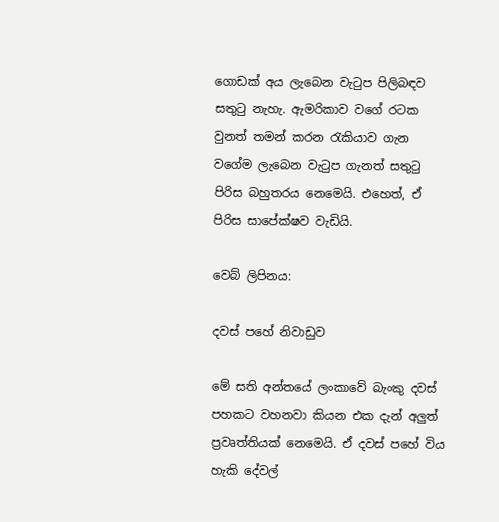ගොඩක් අය ලැබෙන වැටුප පිලිබඳව සතුටු නැහැ. ඇමරිකාව වගේ රටක වුනත් තමන් කරන රැකියාව ගැන වගේම ලැබෙන වැටුප ගැනත් සතුටු පිරිස බහුතරය නෙමෙයි. එහෙත්, ඒ පිරිස සාපේක්ෂව වැඩියි.

වෙබ් ලිපිනය:

දවස් පහේ නිවාඩුව

මේ සති අන්තයේ ලංකාවේ බැංකු දවස් පහකට වහනවා කියන එක දැන් අලුත් ප්‍රවෘත්තියක් නෙමෙයි. ඒ දවස් පහේ විය හැකි දේවල්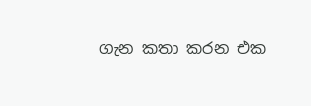ගැන කතා කරන එක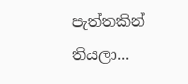පැත්තකින් තියලා...